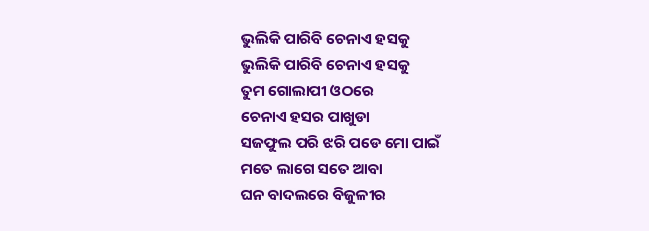ଭୁଲିକି ପାରିବି ଚେନାଏ ହସକୁ
ଭୁଲିକି ପାରିବି ଚେନାଏ ହସକୁ
ତୁମ ଗୋଲାପୀ ଓଠରେ
ଚେନାଏ ହସର ପାଖୁଡା
ସଜଫୁଲ ପରି ଝରି ପଡେ ମୋ ପାଇଁ
ମତେ ଲାଗେ ସତେ ଆବା
ଘନ ବାଦଲରେ ବିଜୁଳୀର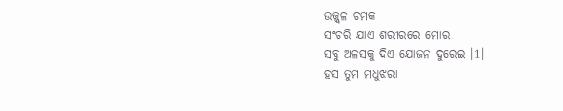ଉଜ୍ଜ୍ୱଳ ଚମକ
ସଂଚରି ଯାଏ ଶରୀରରେ ମୋର
ସବୁ ଅଳସକୁ ଦିଏ ଯୋଜନ ଦୁରେଇ ।1।
ହସ ତୁମ ମଧୁଝରା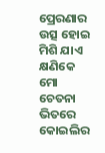ପ୍ରେରଣାର ଉତ୍ସ ହୋଇ
ମିଶି ଯାଏ କ୍ଷଣିକେ ମୋ ଚେତନା ଭିତରେ
କୋଇଲିର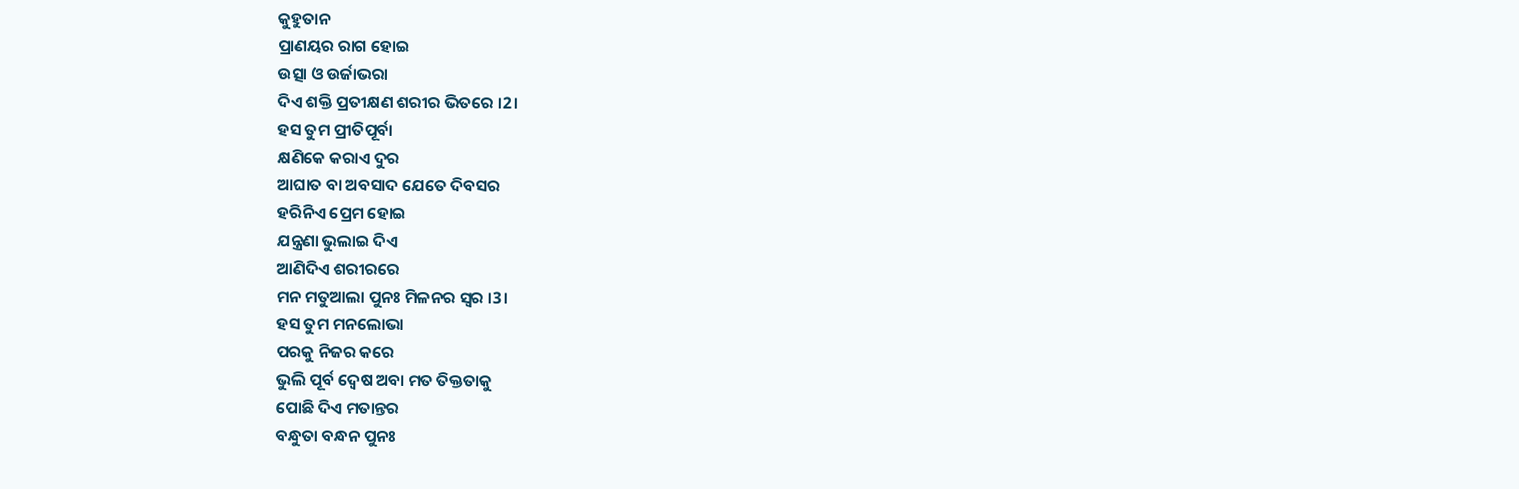କୁହୁତାନ
ପ୍ରାଣୟର ରାଗ ହୋଇ
ଉତ୍ସା ଓ ଉର୍ଜାଭରା
ଦିଏ ଶକ୍ତି ପ୍ରତୀକ୍ଷଣ ଶରୀର ଭିତରେ ।2।
ହସ ତୁମ ପ୍ରୀତିପୂର୍ବା
କ୍ଷଣିକେ କରାଏ ଦୁର
ଆଘାତ ବା ଅବସାଦ ଯେତେ ଦିବସର
ହରିନିଏ ପ୍ରେମ ହୋଇ
ଯନ୍ତ୍ରଣା ଭୁଲାଇ ଦିଏ
ଆଣିଦିଏ ଶରୀରରେ
ମନ ମତୁଆଲା ପୁନଃ ମିଳନର ସ୍ୱର ।3।
ହସ ତୁମ ମନଲୋଭା
ପରକୁ ନିଜର କରେ
ଭୁଲି ପୂର୍ବ ଦ୍ୱେଷ ଅବା ମତ ତିକ୍ତତାକୁ
ପୋଛି ଦିଏ ମତାନ୍ତର
ବନ୍ଧୁତା ବନ୍ଧନ ପୁନଃ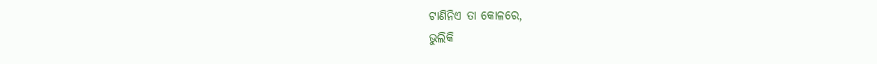ଟାଣିନିଏ ତା କୋଳରେ,
ଭୁଲିକି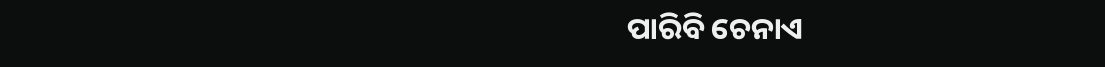ପାରିବି ଚେନାଏ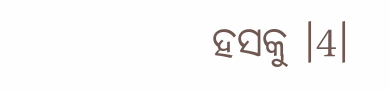ହସକୁ ।4।